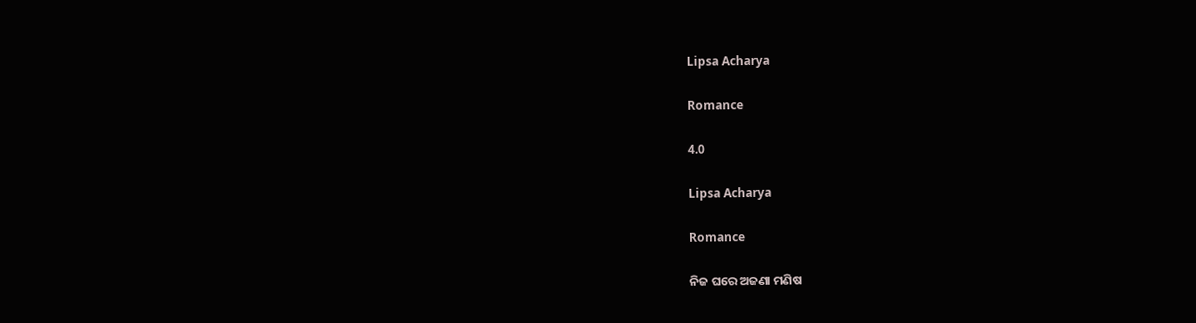Lipsa Acharya

Romance

4.0

Lipsa Acharya

Romance

ନିଜ ଘରେ ଅଜଣା ମଣିଷ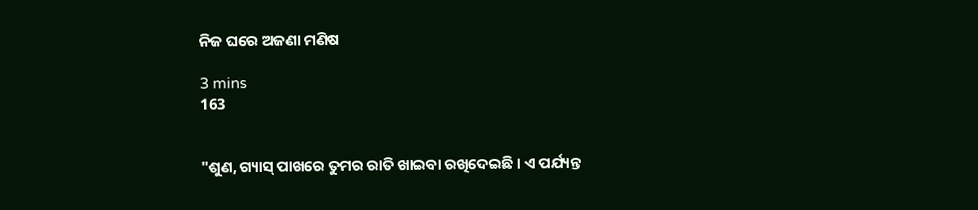ନିଜ ଘରେ ଅଜଣା ମଣିଷ

3 mins
163


"ଶୁଣ, ଗ୍ୟାସ୍ ପାଖରେ ତୁମର ରାତି ଖାଇବା ରଖିଦେଇଛି । ଏ ପର୍ଯ୍ୟନ୍ତ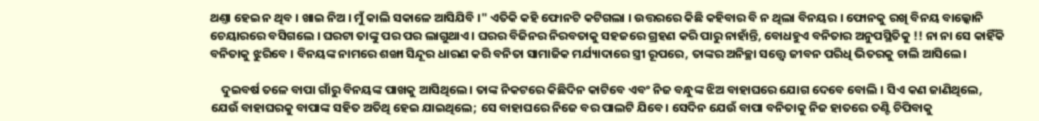ଥଣ୍ତା ହେଇ ନ ଥିବ । ଖାଇ ନିଅ । ମୁଁ କାଲି ସକାଳେ ଆସିଯିବି ।" ଏତିକି କହି ଫୋନଟି କଟିଗଲା । ଉତ୍ତରରେ କିଛି କହିବାର ବି ନ ଥିଲା ବିନୟର । ଫୋନକୁ ରଖି ବିନୟ ବାଲ୍କୋନି ଚେୟାରରେ ବସିଗଲେ । ଘରଟା ତାଙ୍କୁ ପର ପର ଲାଗୁଥାଏ । ଘରର ବିଜିନର ନିରବତାକୁ ସହଜରେ ଗ୍ରହଣ କରି ପାରୁ ନାହାଁନ୍ତି, ବୋଧହୁଏ ବନିତାର ଅନୁପସ୍ଥିତିକୁ !! ନା ନା ସେ କାହିଁକି ବନିତାକୁ ଝୁରିବେ । ବିନୟଙ୍କ ନାମରେ ଶଙ୍ଖା ସିନ୍ଦୂର ଧାରଣ କରି ବନିତା ସାମାଜିକ ମର୍ଯ୍ୟାଦାରେ ସ୍ତ୍ରୀ ରୂପରେ, ତାଙ୍କର ଅନିଚ୍ଛା ସତ୍ତ୍ୱେ ଜୀବନ ପରିଧି ଭିତରକୁ ଚାଲି ଆସିଲେ।

    ଦୁଇବର୍ଷ ତଳେ ବାପା ଗାଁରୁ ବିନୟଙ୍କ ପାଖକୁ ଆସିଥିଲେ । ତାଙ୍କ ନିକଟରେ କିଛିଦିନ କାଟିବେ ଏବଂ ନିଜ ବନ୍ଧୁଙ୍କ ଝିଅ ବାହାଘରେ ଯୋଗ ଦେବେ ବୋଲି । ସିଏ କଣ ଜାଣିଥିଲେ, ଯେଉଁ ବାହାଘରକୁ ବାପାଙ୍କ ସହିତ ଅତିଥି ହେଇ ଯାଇଥିଲେ; ସେ ବାହାଘରେ ନିଜେ ବର ପାଲଟି ଯିବେ। ସେଦିନ ଯେଉଁ ବାପା ବନିତାକୁ ନିଜ ହାତରେ ତଣ୍ଟି ଚିପିବାକୁ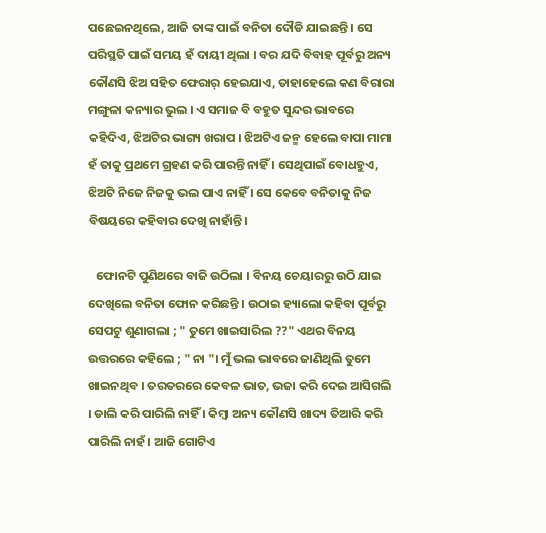ପଛେଇନଥିଲେ, ଆଜି ତାଙ୍କ ପାଇଁ ବନିତା ଦୌଡି ଯାଇଛନ୍ତି । ସେ ପରିସ୍ଥତି ପାଇଁ ସମୟ ହଁ ଦାୟୀ ଥିଲା । ବର ଯଦି ବିବାହ ପୂର୍ବରୁ ଅନ୍ୟ କୌଣସି ଝିଅ ସହିତ ଫେରାର୍ ହେଇଯାଏ, ତାହାହେଲେ କଣ ବିରାରା ମଙ୍ଗୁଳା କନ୍ୟାର ଭୁଲ । ଏ ସମାଜ ବି ବହୁତ ସୁନ୍ଦର ଭାବରେ କହିଦିଏ, ଝିଅଟିର ଭାଗ୍ୟ ଖରାପ । ଝିଅଟିଏ ଜନ୍ମ ହେଲେ ବାପା ମାମା ହଁ ତାକୁ ପ୍ରଥମେ ଗ୍ରହଣ କରି ପାରନ୍ତି ନାହିଁ । ସେଥିପାଇଁ ବୋଧହୁଏ, ଝିଅଟି ନିଜେ ନିଜକୁ ଭଲ ପାଏ ନାହିଁ । ସେ କେବେ ବନିତାକୁ ନିଜ ବିଷୟରେ କହିବାର ଦେଖି ନାହାଁନ୍ତି।

   ଫୋନଟି ପୁଣିଥରେ ବାଜି ଉଠିଲା । ବିନୟ ଚେୟାରରୁ ଉଠି ଯାଇ ଦେଖିଲେ ବନିତା ଫୋନ କରିଛନ୍ତି । ଉଠାଇ ହ୍ୟାଲୋ କହିବା ପୂର୍ବରୁ ସେପଟୁ ଶୁଣାଗଲା ; " ତୁମେ ଖାଇସାରିଲ ??" ଏଥର ବିନୟ ଉତ୍ତରରେ କହିଲେ ; " ନା "। ମୁଁ ଭଲ ଭାବରେ ଜାଣିଥିଲି ତୁମେ ଖାଇନଥିବ । ତରତରରେ କେବଳ ଭାତ, ଭଜା କରି ଦେଇ ଆସିଗଲି । ଡାଲି କରି ପାରିଲି ନାହିଁ । କିମ୍ବା ଅନ୍ୟ କୌଣସି ଖାଦ୍ୟ ତିଆରି କରି ପାରିଲି ନାହଁ । ଆଜି ଗୋଟିଏ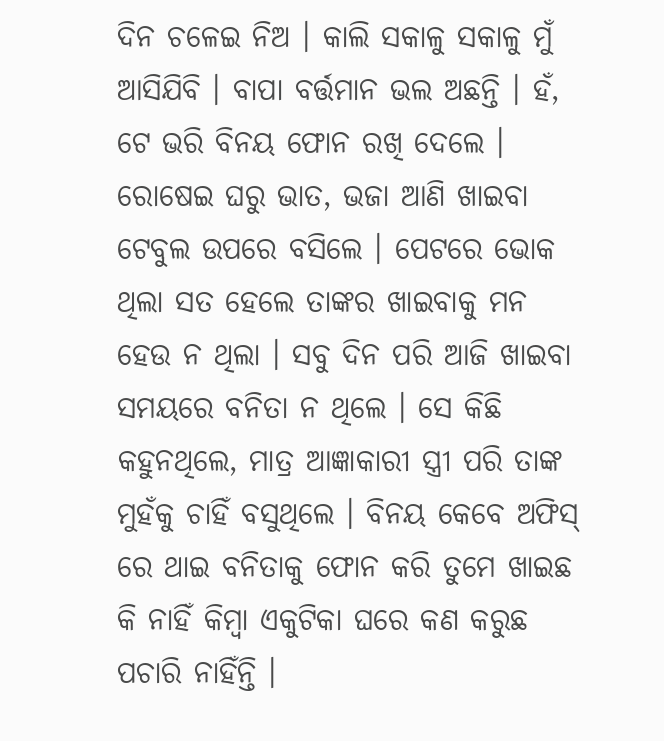ଦିନ ଚଳେଇ ନିଅ । କାଲି ସକାଳୁ ସକାଳୁ ମୁଁ ଆସିଯିବି । ବାପା ବର୍ତ୍ତମାନ ଭଲ ଅଛନ୍ତି । ହଁ, ଟେ ଭରି ବିନୟ ଫୋନ ରଖି ଦେଲେ । ରୋଷେଇ ଘରୁ ଭାତ, ଭଜା ଆଣି ଖାଇବା ଟେବୁଲ ଉପରେ ବସିଲେ । ପେଟରେ ଭୋକ ଥିଲା ସତ ହେଲେ ତାଙ୍କର ଖାଇବାକୁ ମନ ହେଉ ନ ଥିଲା । ସବୁ ଦିନ ପରି ଆଜି ଖାଇବା ସମୟରେ ବନିତା ନ ଥିଲେ । ସେ କିଛି କହୁନଥିଲେ, ମାତ୍ର ଆଜ୍ଞାକାରୀ ସ୍ତ୍ରୀ ପରି ତାଙ୍କ ମୁହଁକୁ ଚାହିଁ ବସୁଥିଲେ । ବିନୟ କେବେ ଅଫିସ୍ ରେ ଥାଇ ବନିତାକୁ ଫୋନ କରି ତୁମେ ଖାଇଛ କି ନାହିଁ କିମ୍ବା ଏକୁଟିକା ଘରେ କଣ କରୁଛ ପଚାରି ନାହିଁନ୍ତି ।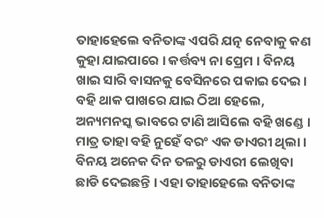ତାହାହେଲେ ବନିତାଙ୍କ ଏପରି ଯତ୍ନ ନେବାକୁ କଣ କୁହା ଯାଇପାରେ । କର୍ତ୍ତବ୍ୟ ନା ପ୍ରେମ । ବିନୟ ଖାଇ ସାରି ବାସନକୁ ବେସିନରେ ପକାଇ ଦେଇ । ବହି ଥାକ ପାଖରେ ଯାଇ ଠିଆ ହେଲେ, ଅନ୍ୟମନସ୍କ ଭାବରେ ଟାଣି ଆସିଲେ ବହି ଖଣ୍ଡେ । ମାତ୍ର ତାହା ବହି ନୁହେଁ ବରଂ ଏକ ଡାଏରୀ ଥିଲା । ବିନୟ ଅନେକ ଦିନ ତଳରୁ ଡାଏରୀ ଲେଖିବା ଛାଡି ଦେଇଛନ୍ତି । ଏହା ତାହାହେଲେ ବନିତାଙ୍କ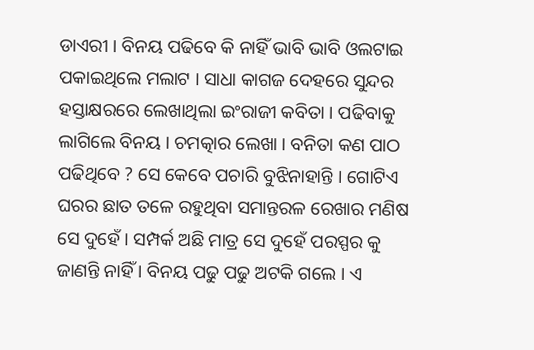ଡାଏରୀ । ବିନୟ ପଢିବେ କି ନାହିଁ ଭାବି ଭାବି ଓଲଟାଇ ପକାଇଥିଲେ ମଲାଟ । ସାଧା କାଗଜ ଦେହରେ ସୁନ୍ଦର ହସ୍ତାକ୍ଷରରେ ଲେଖାଥିଲା ଇଂରାଜୀ କବିତା । ପଢିବାକୁ ଲାଗିଲେ ବିନୟ । ଚମତ୍କାର ଲେଖା । ବନିତା କଣ ପାଠ ପଢିଥିବେ ? ସେ କେବେ ପଚାରି ବୁଝିନାହାନ୍ତି । ଗୋଟିଏ ଘରର ଛାତ ତଳେ ରହୁଥିବା ସମାନ୍ତରଳ ରେଖାର ମଣିଷ ସେ ଦୁହେଁ । ସମ୍ପର୍କ ଅଛି ମାତ୍ର ସେ ଦୁହେଁ ପରସ୍ପର କୁ ଜାଣନ୍ତି ନାହିଁ । ବିନୟ ପଢୁ ପଢୁ ଅଟକି ଗଲେ । ଏ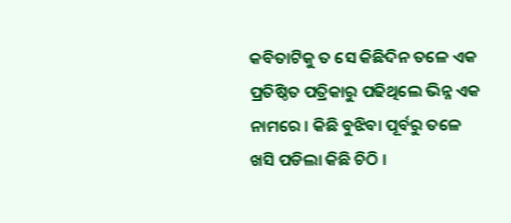କବିତାଟିକୁ ତ ସେ କିଛିଦିନ ତଳେ ଏକ ପ୍ରତିଷ୍ଠିତ ପତ୍ରିକାରୁ ପଢିଥିଲେ ଭିନ୍ନ ଏକ ନାମରେ । କିଛି ବୁଝିବା ପୂର୍ବରୁ ତଳେ ଖସି ପଡିଲା କିଛି ଚିଠି ।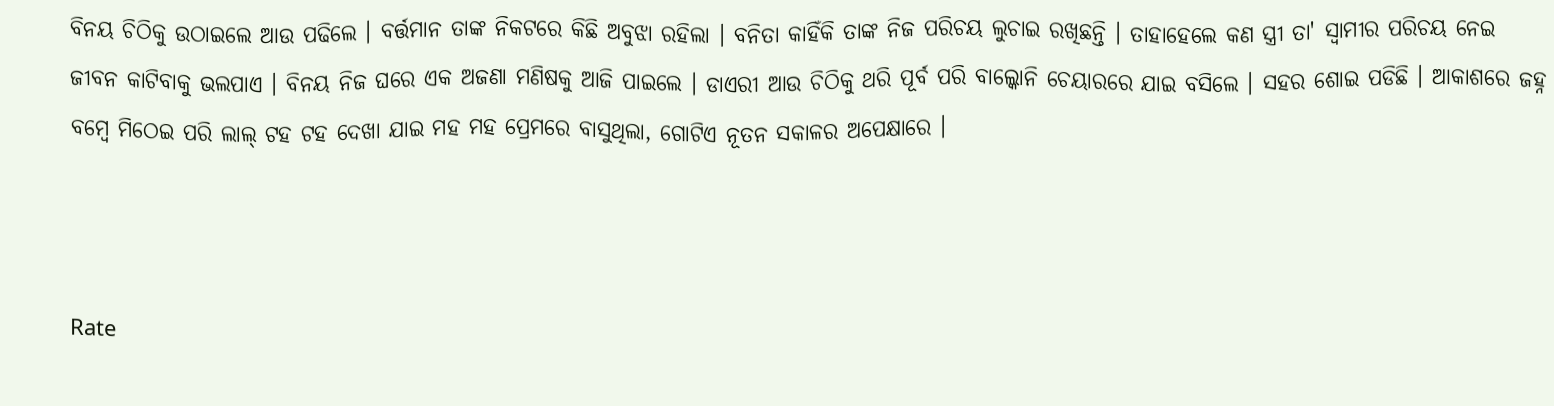ବିନୟ ଚିଠିକୁ ଉଠାଇଲେ ଆଉ ପଢିଲେ । ବର୍ତ୍ତମାନ ତାଙ୍କ ନିକଟରେ କିଛି ଅବୁଝା ରହିଲା । ବନିତା କାହିଁକି ତାଙ୍କ ନିଜ ପରିଚୟ ଲୁଚାଇ ରଖିଛନ୍ତି । ତାହାହେଲେ କଣ ସ୍ତ୍ରୀ ତା' ସ୍ୱାମୀର ପରିଚୟ ନେଇ ଜୀବନ କାଟିବାକୁ ଭଲପାଏ । ବିନୟ ନିଜ ଘରେ ଏକ ଅଜଣା ମଣିଷକୁ ଆଜି ପାଇଲେ । ଡାଏରୀ ଆଉ ଚିଠିକୁ ଥରି ପୂର୍ବ ପରି ବାଲ୍କୋନି ଚେୟାରରେ ଯାଇ ବସିଲେ । ସହର ଶୋଇ ପଡିଛି । ଆକାଶରେ ଜହ୍ନ ବମ୍ବେ ମିଠେଇ ପରି ଲାଲ୍ ଟହ ଟହ ଦେଖା ଯାଇ ମହ ମହ ପ୍ରେମରେ ବାସୁଥିଲା, ଗୋଟିଏ ନୂତନ ସକାଳର ଅପେକ୍ଷାରେ ।



Rate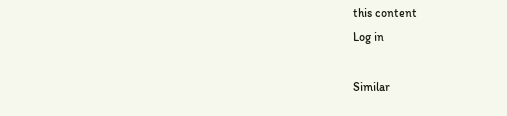this content
Log in

Similar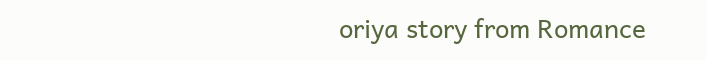oriya story from Romance